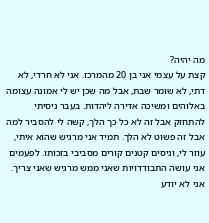מה יהיה?
קצת על עצמי אני בן 20 מהמרכז. אני לא חרדי, לא דתי, לא שומר שבת, אבל מה שכן יש לי אמונה עצומה באלוהים ומשיכה אדירה ליהדות. בעבר ניסיתי להתחזק אבל זה לא כל כך הלך, קשה לי להסביר למה אבל זה פשוט לא הלך. תמיד אני מרגיש שהוא איתי, עוזר לי, וניסים קטנים קורים מסביבי בזכותו. לפעמים אני עושה התבודדויות שאני ממש מרגיש שאני צריך. אני לא יודע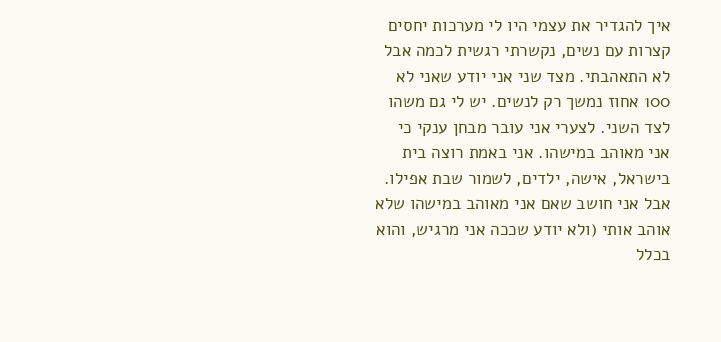איך להגדיר את עצמי היו לי מערכות יחסים קצרות עם נשים, נקשרתי רגשית לכמה אבל לא התאהבתי. מצד שני אני יודע שאני לא 100 אחוז נמשך רק לנשים. יש לי גם משהו לצד השני. לצערי אני עובר מבחן ענקי כי אני מאוהב במישהו. אני באמת רוצה בית בישראל, אישה, ילדים, לשמור שבת אפילו. אבל אני חושב שאם אני מאוהב במישהו שלא אוהב אותי (ולא יודע שככה אני מרגיש, והוא בכלל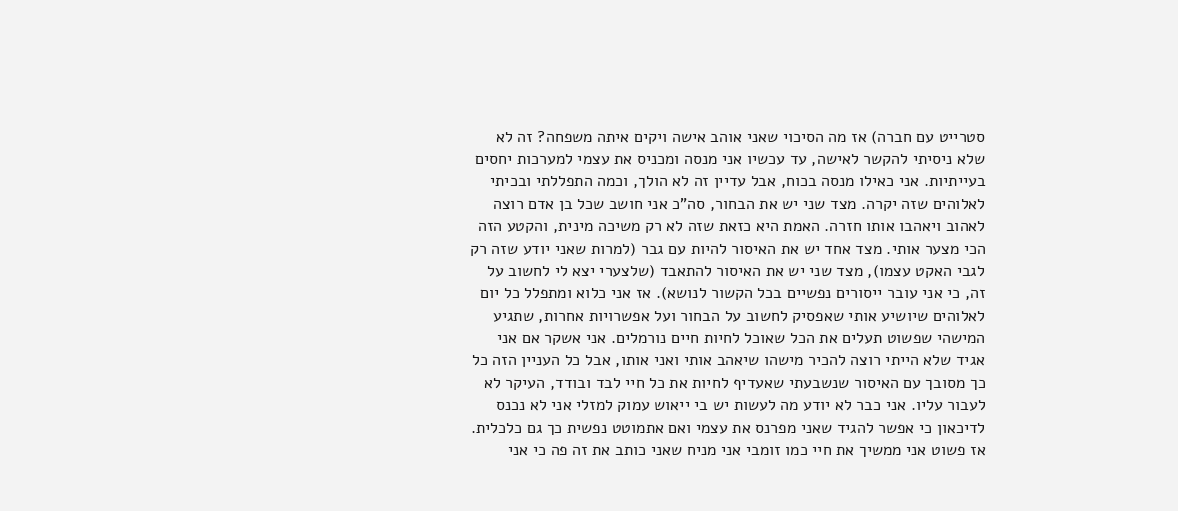סטרייט עם חברה) אז מה הסיכוי שאני אוהב אישה ויקים איתה משפחה? זה לא שלא ניסיתי להקשר לאישה, עד עכשיו אני מנסה ומכניס את עצמי למערכות יחסים בעייתיות. אני כאילו מנסה בכוח, אבל עדיין זה לא הולך, וכמה התפללתי ובכיתי לאלוהים שזה יקרה. מצד שני יש את הבחור, סה"כ אני חושב שכל בן אדם רוצה לאהוב ויאהבו אותו חזרה. האמת היא כזאת שזה לא רק משיכה מינית, והקטע הזה הכי מצער אותי. מצד אחד יש את האיסור להיות עם גבר (למרות שאני יודע שזה רק לגבי האקט עצמו), מצד שני יש את האיסור להתאבד (שלצערי יצא לי לחשוב על זה, כי אני עובר ייסורים נפשיים בכל הקשור לנושא). אז אני כלוא ומתפלל כל יום לאלוהים שיושיע אותי שאפסיק לחשוב על הבחור ועל אפשרויות אחרות, שתגיע המישהי שפשוט תעלים את הכל שאוכל לחיות חיים נורמלים. אני אשקר אם אני אגיד שלא הייתי רוצה להכיר מישהו שיאהב אותי ואני אותו, אבל כל העניין הזה כל כך מסובך עם האיסור שנשבעתי שאעדיף לחיות את כל חיי לבד ובודד, העיקר לא לעבור עליו. אני כבר לא יודע מה לעשות יש בי ייאוש עמוק למזלי אני לא נכנס לדיכאון כי אפשר להגיד שאני מפרנס את עצמי ואם אתמוטט נפשית כך גם כלכלית. אז פשוט אני ממשיך את חיי כמו זומבי אני מניח שאני כותב את זה פה כי אני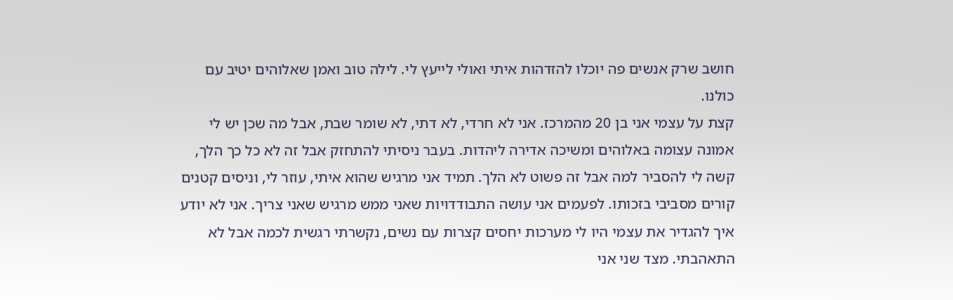חושב שרק אנשים פה יוכלו להזדהות איתי ואולי לייעץ לי. לילה טוב ואמן שאלוהים יטיב עם כולנו.
קצת על עצמי אני בן 20 מהמרכז. אני לא חרדי, לא דתי, לא שומר שבת, אבל מה שכן יש לי אמונה עצומה באלוהים ומשיכה אדירה ליהדות. בעבר ניסיתי להתחזק אבל זה לא כל כך הלך, קשה לי להסביר למה אבל זה פשוט לא הלך. תמיד אני מרגיש שהוא איתי, עוזר לי, וניסים קטנים קורים מסביבי בזכותו. לפעמים אני עושה התבודדויות שאני ממש מרגיש שאני צריך. אני לא יודע איך להגדיר את עצמי היו לי מערכות יחסים קצרות עם נשים, נקשרתי רגשית לכמה אבל לא התאהבתי. מצד שני אני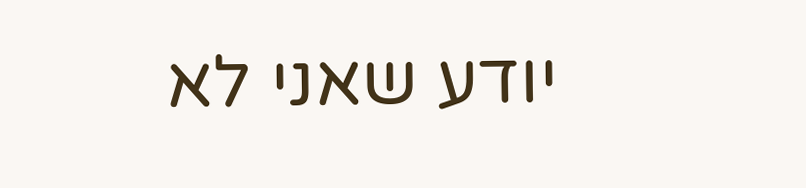יודע שאני לא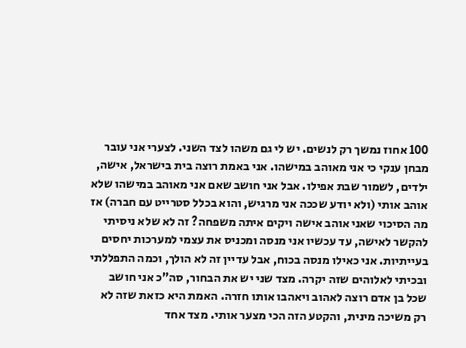100 אחוז נמשך רק לנשים. יש לי גם משהו לצד השני. לצערי אני עובר מבחן ענקי כי אני מאוהב במישהו. אני באמת רוצה בית בישראל, אישה, ילדים, לשמור שבת אפילו. אבל אני חושב שאם אני מאוהב במישהו שלא אוהב אותי (ולא יודע שככה אני מרגיש, והוא בכלל סטרייט עם חברה) אז מה הסיכוי שאני אוהב אישה ויקים איתה משפחה? זה לא שלא ניסיתי להקשר לאישה, עד עכשיו אני מנסה ומכניס את עצמי למערכות יחסים בעייתיות. אני כאילו מנסה בכוח, אבל עדיין זה לא הולך, וכמה התפללתי ובכיתי לאלוהים שזה יקרה. מצד שני יש את הבחור, סה"כ אני חושב שכל בן אדם רוצה לאהוב ויאהבו אותו חזרה. האמת היא כזאת שזה לא רק משיכה מינית, והקטע הזה הכי מצער אותי. מצד אחד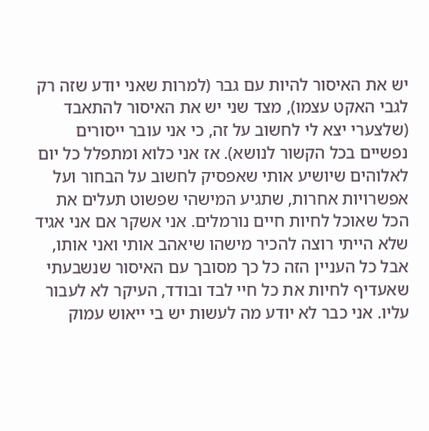יש את האיסור להיות עם גבר (למרות שאני יודע שזה רק לגבי האקט עצמו), מצד שני יש את האיסור להתאבד (שלצערי יצא לי לחשוב על זה, כי אני עובר ייסורים נפשיים בכל הקשור לנושא). אז אני כלוא ומתפלל כל יום לאלוהים שיושיע אותי שאפסיק לחשוב על הבחור ועל אפשרויות אחרות, שתגיע המישהי שפשוט תעלים את הכל שאוכל לחיות חיים נורמלים. אני אשקר אם אני אגיד שלא הייתי רוצה להכיר מישהו שיאהב אותי ואני אותו, אבל כל העניין הזה כל כך מסובך עם האיסור שנשבעתי שאעדיף לחיות את כל חיי לבד ובודד, העיקר לא לעבור עליו. אני כבר לא יודע מה לעשות יש בי ייאוש עמוק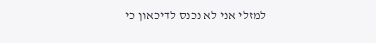למזלי אני לא נכנס לדיכאון כי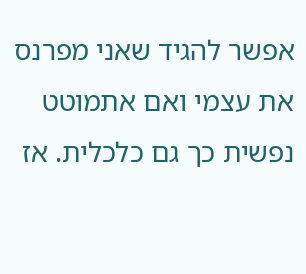אפשר להגיד שאני מפרנס את עצמי ואם אתמוטט נפשית כך גם כלכלית. אז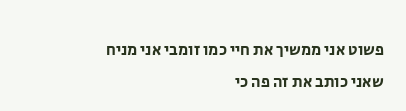פשוט אני ממשיך את חיי כמו זומבי אני מניח שאני כותב את זה פה כי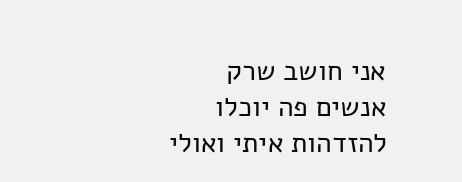אני חושב שרק אנשים פה יוכלו להזדהות איתי ואולי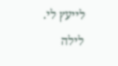לייעץ לי. לילה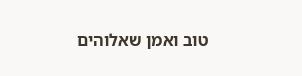טוב ואמן שאלוהים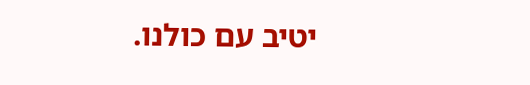יטיב עם כולנו.